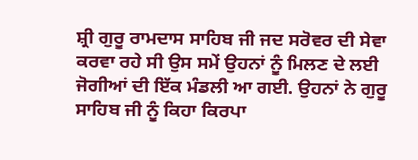ਸ਼੍ਰੀ ਗੁਰੂ ਰਾਮਦਾਸ ਸਾਹਿਬ ਜੀ ਜਦ ਸਰੋਵਰ ਦੀ ਸੇਵਾ ਕਰਵਾ ਰਹੇ ਸੀ ਉਸ ਸਮੇਂ ਉਹਨਾਂ ਨੂੰ ਮਿਲਣ ਦੇ ਲਈ ਜੋਗੀਆਂ ਦੀ ਇੱਕ ਮੰਡਲੀ ਆ ਗਈ. ਉਹਨਾਂ ਨੇ ਗੁਰੂ ਸਾਹਿਬ ਜੀ ਨੂੰ ਕਿਹਾ ਕਿਰਪਾ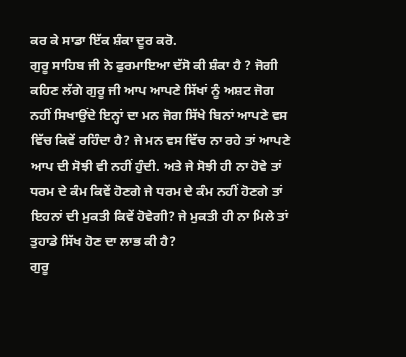ਕਰ ਕੇ ਸਾਡਾ ਇੱਕ ਸ਼ੰਕਾ ਦੂਰ ਕਰੋ.
ਗੁਰੂ ਸਾਹਿਬ ਜੀ ਨੇ ਫੁਰਮਾਇਆ ਦੱਸੋ ਕੀ ਸ਼ੰਕਾ ਹੈ ? ਜੋਗੀ ਕਹਿਣ ਲੱਗੇ ਗੁਰੂ ਜੀ ਆਪ ਆਪਣੇ ਸਿੱਖਾਂ ਨੂੰ ਅਸ਼ਟ ਜੋਗ ਨਹੀਂ ਸਿਖਾਉਂਦੇ ਇਨ੍ਹਾਂ ਦਾ ਮਨ ਜੋਗ ਸਿੱਖੇ ਬਿਨਾਂ ਆਪਣੇ ਵਸ ਵਿੱਚ ਕਿਵੇਂ ਰਹਿੰਦਾ ਹੈ? ਜੇ ਮਨ ਵਸ ਵਿੱਚ ਨਾ ਰਹੇ ਤਾਂ ਆਪਣੇ ਆਪ ਦੀ ਸੋਝੀ ਵੀ ਨਹੀਂ ਹੁੰਦੀ. ਅਤੇ ਜੇ ਸੋਝੀ ਹੀ ਨਾ ਹੋਵੇ ਤਾਂ ਧਰਮ ਦੇ ਕੰਮ ਕਿਵੇਂ ਹੋਣਗੇ ਜੇ ਧਰਮ ਦੇ ਕੰਮ ਨਹੀਂ ਹੋਣਗੇ ਤਾਂ ਇਹਨਾਂ ਦੀ ਮੁਕਤੀ ਕਿਵੇਂ ਹੋਵੇਗੀ? ਜੇ ਮੁਕਤੀ ਹੀ ਨਾ ਮਿਲੇ ਤਾਂ ਤੁਹਾਡੇ ਸਿੱਖ ਹੋਣ ਦਾ ਲਾਭ ਕੀ ਹੈ?
ਗੁਰੂ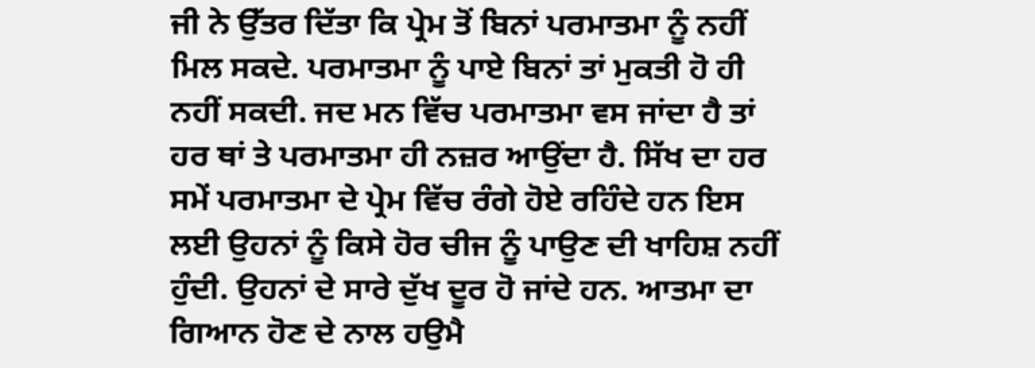ਜੀ ਨੇ ਉੱਤਰ ਦਿੱਤਾ ਕਿ ਪ੍ਰੇਮ ਤੋਂ ਬਿਨਾਂ ਪਰਮਾਤਮਾ ਨੂੰ ਨਹੀਂ ਮਿਲ ਸਕਦੇ. ਪਰਮਾਤਮਾ ਨੂੰ ਪਾਏ ਬਿਨਾਂ ਤਾਂ ਮੁਕਤੀ ਹੋ ਹੀ ਨਹੀਂ ਸਕਦੀ. ਜਦ ਮਨ ਵਿੱਚ ਪਰਮਾਤਮਾ ਵਸ ਜਾਂਦਾ ਹੈ ਤਾਂ ਹਰ ਥਾਂ ਤੇ ਪਰਮਾਤਮਾ ਹੀ ਨਜ਼ਰ ਆਉਂਦਾ ਹੈ. ਸਿੱਖ ਦਾ ਹਰ ਸਮੇਂ ਪਰਮਾਤਮਾ ਦੇ ਪ੍ਰੇਮ ਵਿੱਚ ਰੰਗੇ ਹੋਏ ਰਹਿੰਦੇ ਹਨ ਇਸ ਲਈ ਉਹਨਾਂ ਨੂੰ ਕਿਸੇ ਹੋਰ ਚੀਜ ਨੂੰ ਪਾਉਣ ਦੀ ਖਾਹਿਸ਼ ਨਹੀਂ ਹੁੰਦੀ. ਉਹਨਾਂ ਦੇ ਸਾਰੇ ਦੁੱਖ ਦੂਰ ਹੋ ਜਾਂਦੇ ਹਨ. ਆਤਮਾ ਦਾ ਗਿਆਨ ਹੋਣ ਦੇ ਨਾਲ ਹਉਮੈ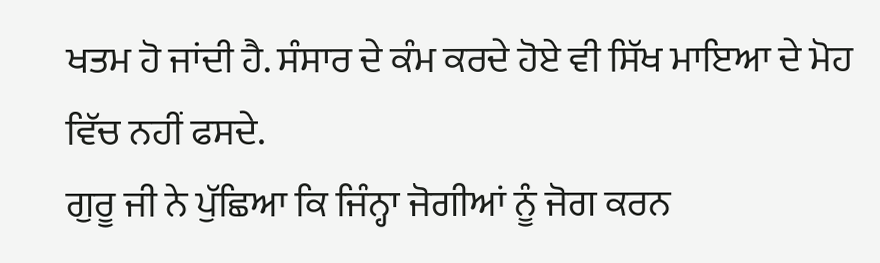ਖਤਮ ਹੋ ਜਾਂਦੀ ਹੈ. ਸੰਸਾਰ ਦੇ ਕੰਮ ਕਰਦੇ ਹੋਏ ਵੀ ਸਿੱਖ ਮਾਇਆ ਦੇ ਮੋਹ ਵਿੱਚ ਨਹੀਂ ਫਸਦੇ.
ਗੁਰੂ ਜੀ ਨੇ ਪੁੱਛਿਆ ਕਿ ਜਿੰਨ੍ਹਾ ਜੋਗੀਆਂ ਨੂੰ ਜੋਗ ਕਰਨ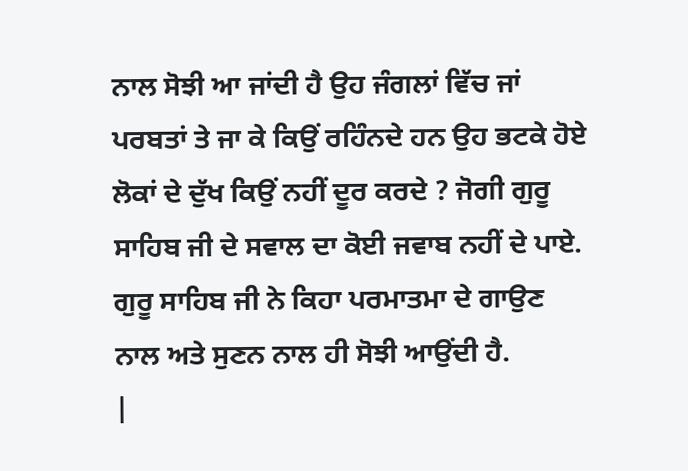ਨਾਲ ਸੋਝੀ ਆ ਜਾਂਦੀ ਹੈ ਉਹ ਜੰਗਲਾਂ ਵਿੱਚ ਜਾਂ ਪਰਬਤਾਂ ਤੇ ਜਾ ਕੇ ਕਿਉਂ ਰਹਿੰਨਦੇ ਹਨ ਉਹ ਭਟਕੇ ਹੋਏ ਲੋਕਾਂ ਦੇ ਦੁੱਖ ਕਿਉਂ ਨਹੀਂ ਦੂਰ ਕਰਦੇ ? ਜੋਗੀ ਗੁਰੂ ਸਾਹਿਬ ਜੀ ਦੇ ਸਵਾਲ ਦਾ ਕੋਈ ਜਵਾਬ ਨਹੀਂ ਦੇ ਪਾਏ. ਗੁਰੂ ਸਾਹਿਬ ਜੀ ਨੇ ਕਿਹਾ ਪਰਮਾਤਮਾ ਦੇ ਗਾਉਣ ਨਾਲ ਅਤੇ ਸੁਣਨ ਨਾਲ ਹੀ ਸੋਝੀ ਆਉਂਦੀ ਹੈ.
|